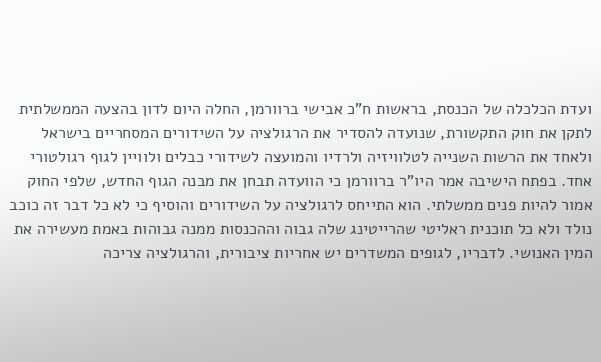ועדת הכלכלה של הכנסת, בראשות ח"כ אבישי ברוורמן, החלה היום לדון בהצעה הממשלתית לתקן את חוק התקשורת, שנועדה להסדיר את הרגולציה על השידורים המסחריים בישראל ולאחד את הרשות השנייה לטלוויזיה ולרדיו והמועצה לשידורי כבלים ולוויין לגוף רגולטורי אחד. בפתח הישיבה אמר היו"ר ברוורמן כי הוועדה תבחן את מבנה הגוף החדש, שלפי החוק אמור להיות פנים ממשלתי. הוא התייחס לרגולציה על השידורים והוסיף כי לא כל דבר זה כוכב נולד ולא כל תוכנית ראליטי שהרייטינג שלה גבוה וההכנסות ממנה גבוהות באמת מעשירה את המין האנושי. לדבריו, לגופים המשדרים יש אחריות ציבורית, והרגולציה צריכה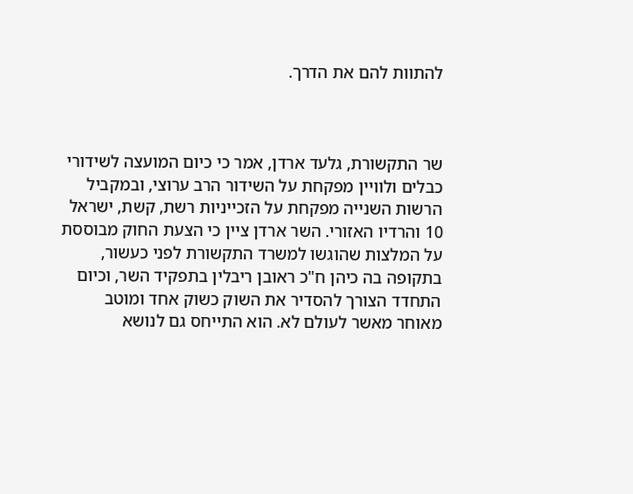להתוות להם את הדרך.



שר התקשורת, גלעד ארדן, אמר כי כיום המועצה לשידורי כבלים ולוויין מפקחת על השידור הרב ערוצי, ובמקביל הרשות השנייה מפקחת על הזכייניות רשת, קשת, ישראל 10 והרדיו האזורי. השר ארדן ציין כי הצעת החוק מבוססת על המלצות שהוגשו למשרד התקשורת לפני כעשור, בתקופה בה כיהן ח"כ ראובן ריבלין בתפקיד השר, וכיום התחדד הצורך להסדיר את השוק כשוק אחד ומוטב מאוחר מאשר לעולם לא. הוא התייחס גם לנושא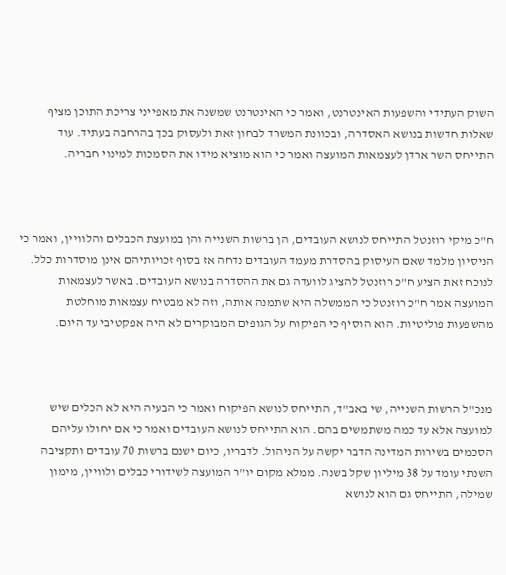השוק העתידי והשפעות האינטרנט, ואמר כי האינטרנט שמשנה את מאפייני צריכת התוכן מציף שאלות חדשות בנושא האסדרה, ובכוונת המשרד לבחון זאת ולעסוק בכך בהרחבה בעתיד. עוד התייחס השר ארדן לעצמאות המועצה ואמר כי הוא מוציא מידו את הסמכות למינוי חבריה.



ח"כ מיקי רוזנטל התייחס לנושא העובדים, הן ברשות השנייה והן במועצת הכבלים והלוויין, ואמר כי הניסיון מלמד שאם העיסוק בהסדרת מעמד העובדים נדחה אז בסוף זכויותיהם אינן מוסדרות כלל. לנוכח זאת הציע ח"כ רוזנטל להציג לוועדה גם את ההסדרה בנושא העובדים. באשר לעצמאות המועצה אמר ח"כ רוזנטל כי הממשלה היא שתמנה אותה, וזה לא מבטיח עצמאות מוחלטת מהשפעות פוליטיות. הוא הוסיף כי הפיקוח על הגופים המבוקרים לא היה אפקטיבי עד היום.



מנכ"ל הרשות השנייה, שי באב"ד, התייחס לנושא הפיקוח ואמר כי הבעיה היא לא הכלים שיש למועצה אלא עד כמה משתמשים בהם. הוא התייחס לנושא העובדים ואמר כי אם יחולו עליהם הסכמים בשירות המדינה הדבר יקשה על הניהול. לדבריו, כיום ישנם ברשות 70 עובדים ותקציבה השנתי עומד על 38 מיליון שקל בשנה. ממלא מקום יו"ר המועצה לשידורי כבלים ולוויין, מימון שמילה, התייחס גם הוא לנושא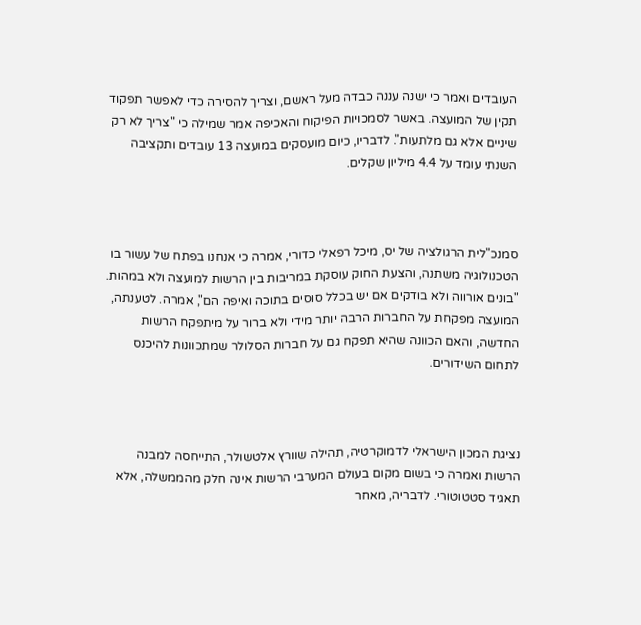העובדים ואמר כי ישנה עננה כבדה מעל ראשם, וצריך להסירה כדי לאפשר תפקוד תקין של המועצה. באשר לסמכויות הפיקוח והאכיפה אמר שמילה כי "צריך לא רק שיניים אלא גם מלתעות". לדבריו, כיום מועסקים במועצה 13 עובדים ותקציבה השנתי עומד על 4.4 מיליון שקלים.



סמנכ"לית הרגולציה של יס, מיכל רפאלי כדורי, אמרה כי אנחנו בפתח של עשור בו הטכנולוגיה משתנה, והצעת החוק עוסקת במריבות בין הרשות למועצה ולא במהות. "בונים אורווה ולא בודקים אם יש בכלל סוסים בתוכה ואיפה הם", אמרה. לטענתה, המועצה מפקחת על החברות הרבה יותר מידי ולא ברור על מיתפקח הרשות החדשה, והאם הכוונה שהיא תפקח גם על חברות הסלולר שמתכוונות להיכנס לתחום השידורים.



נציגת המכון הישראלי לדמוקרטיה, תהילה שוורץ אלטשולר, התייחסה למבנה הרשות ואמרה כי בשום מקום בעולם המערבי הרשות אינה חלק מהממשלה, אלא תאגיד סטטוטורי. לדבריה, מאחר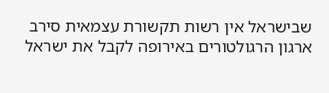שבישראל אין רשות תקשורת עצמאית סירב ארגון הרגולטורים באירופה לקבל את ישראל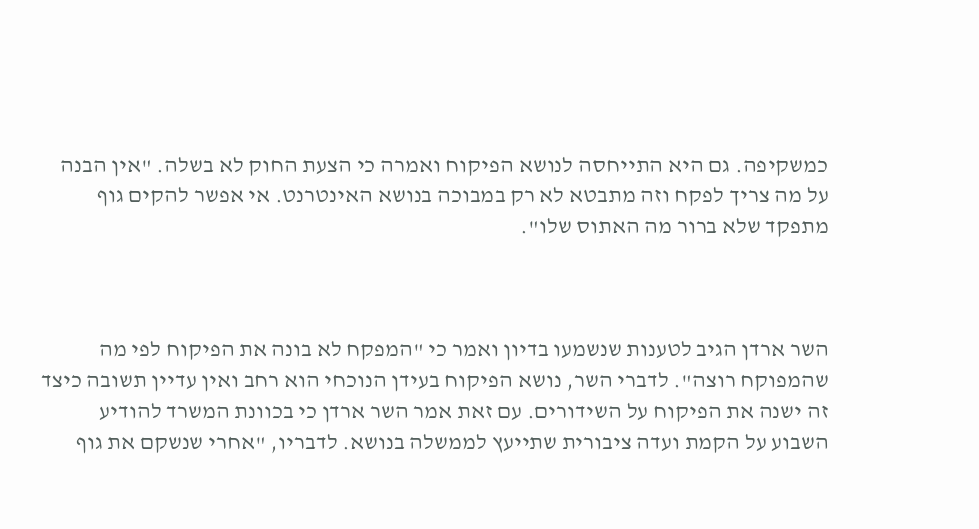כמשקיפה. גם היא התייחסה לנושא הפיקוח ואמרה כי הצעת החוק לא בשלה. "אין הבנה על מה צריך לפקח וזה מתבטא לא רק במבוכה בנושא האינטרנט. אי אפשר להקים גוף מתפקד שלא ברור מה האתוס שלו".



השר ארדן הגיב לטענות שנשמעו בדיון ואמר כי "המפקח לא בונה את הפיקוח לפי מה שהמפוקח רוצה". לדברי השר, נושא הפיקוח בעידן הנוכחי הוא רחב ואין עדיין תשובה כיצד זה ישנה את הפיקוח על השידורים. עם זאת אמר השר ארדן כי בכוונת המשרד להודיע השבוע על הקמת ועדה ציבורית שתייעץ לממשלה בנושא. לדבריו, "אחרי שנשקם את גוף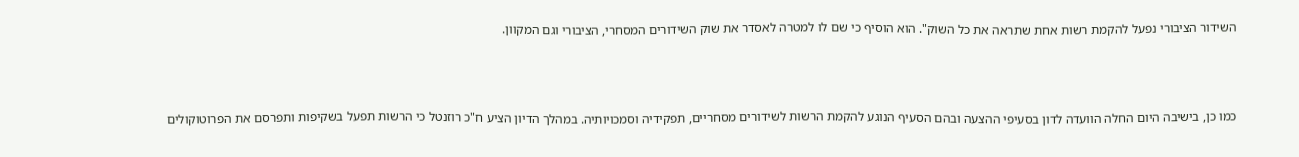השידור הציבורי נפעל להקמת רשות אחת שתראה את כל השוק". הוא הוסיף כי שם לו למטרה לאסדר את שוק השידורים המסחרי, הציבורי וגם המקוון.



כמו כן, בישיבה היום החלה הוועדה לדון בסעיפי ההצעה ובהם הסעיף הנוגע להקמת הרשות לשידורים מסחריים, תפקידיה וסמכויותיה. במהלך הדיון הציע ח"כ רוזנטל כי הרשות תפעל בשקיפות ותפרסם את הפרוטוקולים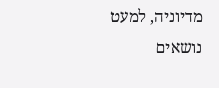מדיוניה, למעט נושאים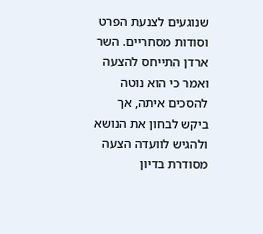שנוגעים לצנעת הפרט וסודות מסחריים. השר ארדן התייחס להצעה ואמר כי הוא נוטה להסכים איתה, אך ביקש לבחון את הנושא ולהגיש לוועדה הצעה מסודרת בדיון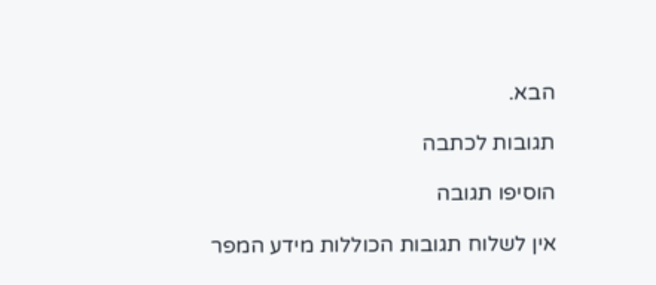הבא.

תגובות לכתבה

הוסיפו תגובה

אין לשלוח תגובות הכוללות מידע המפר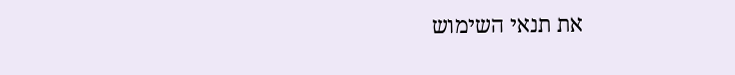את תנאי השימוש